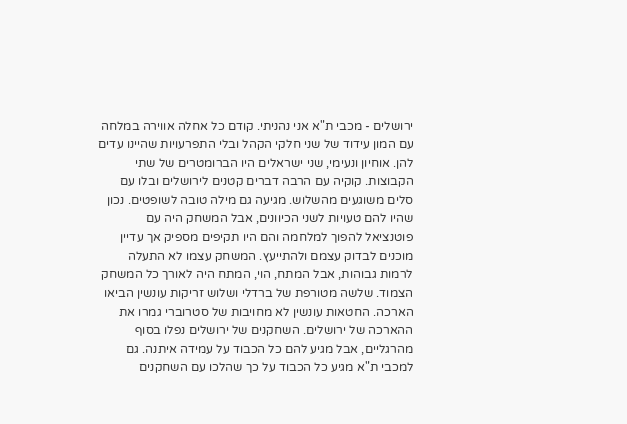ירושלים - מכבי ת"א אני נהניתי. קודם כל אחלה אווירה במלחה עם המון עידוד של שני חלקי הקהל ובלי התפרעויות שהיינו עדים להן. אוחיון ונעימי, שני ישראלים היו הברומטרים של שתי הקבוצות. קוקיה עם הרבה דברים קטנים לירושלים ובלו עם סלים משוגעים מהשלוש. מגיעה גם מילה טובה לשופטים. נכון שהיו להם טעויות לשני הכיוונים, אבל המשחק היה עם פוטנציאל להפוך למלחמה והם היו תקיפים מספיק אך עדיין מוכנים לבדוק עצמם ולהתייעץ. המשחק עצמו לא התעלה לרמות גבוהות, אבל המתח, הוי, המתח היה לאורך כל המשחק הצמוד. שלשה מטורפת של ברדלי ושלוש זריקות עונשין הביאו הארכה. החטאות עונשין לא מחויבות של סטרוברי גמרו את ההארכה של ירושלים. השחקנים של ירושלים נפלו בסוף מהרגליים, אבל מגיע להם כל הכבוד על עמידה איתנה. גם למכבי ת"א מגיע כל הכבוד על כך שהלכו עם השחקנים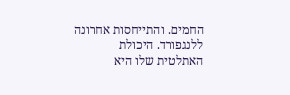החמים. והתייחסות אחרונה ללנגפורד. היכולת האתלטית שלו היא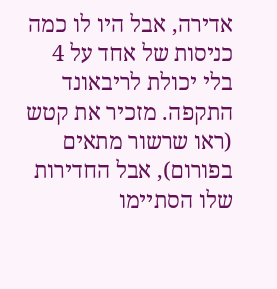אדירה, אבל היו לו כמה כניסות של אחד על 4 בלי יכולת לריבאונד התקפה. מזכיר את קטש (ראו שרשור מתאים בפורום), אבל החדירות שלו הסתיימו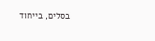בסלים, בייחוד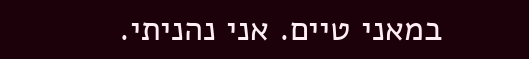במאני טיים. אני נהניתי.